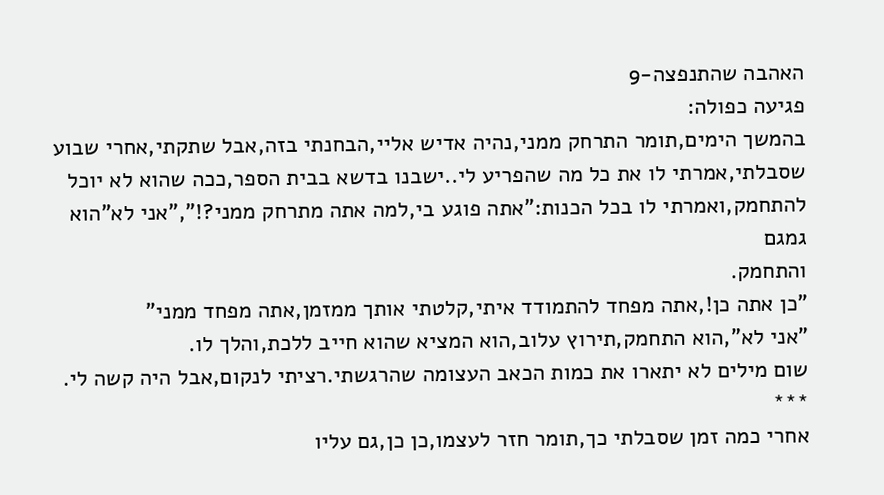האהבה שהתנפצה-9
פגיעה כפולה:
בהמשך הימים,תומר התרחק ממני,נהיה אדיש אליי,הבחנתי בזה,אבל שתקתי,אחרי שבוע
שסבלתי,אמרתי לו את כל מה שהפריע לי..ישבנו בדשא בבית הספר,ככה שהוא לא יוכל
להתחמק,ואמרתי לו בכל הכנות:"אתה פוגע בי,למה אתה מתרחק ממני?!","אני לא"הוא גמגם
והתחמק.
"כן אתה כן!,אתה מפחד להתמודד איתי,קלטתי אותך ממזמן,אתה מפחד ממני"
"אני לא",הוא התחמק,תירוץ עלוב,הוא המציא שהוא חייב ללכת,והלך לו.
שום מילים לא יתארו את כמות הכאב העצומה שהרגשתי.רציתי לנקום,אבל היה קשה לי.
***
אחרי כמה זמן שסבלתי כך,תומר חזר לעצמו,כן כן,גם עליו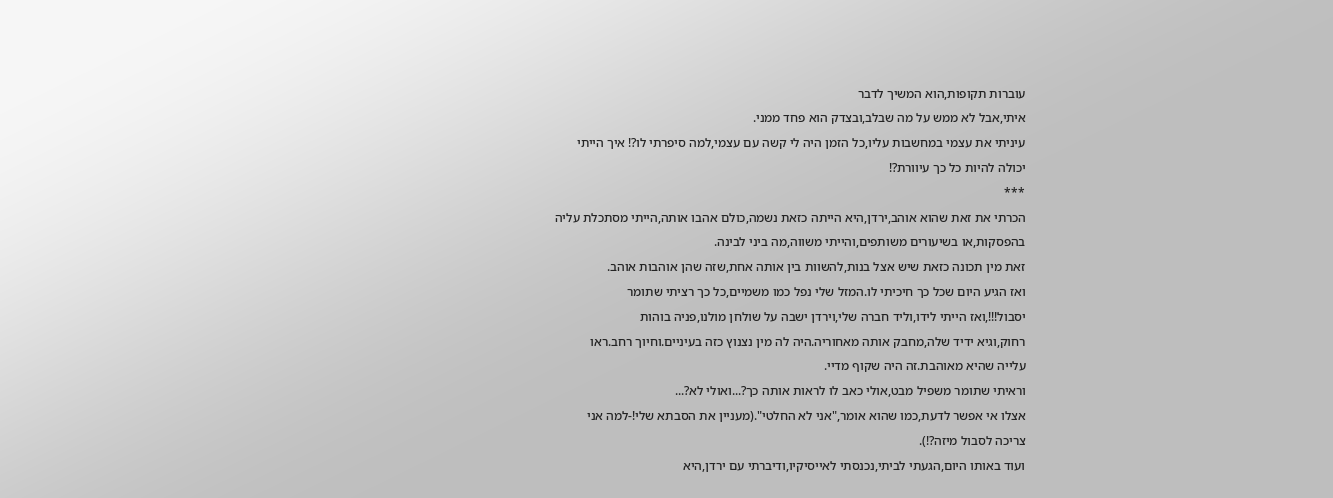עוברות תקופות,הוא המשיך לדבר
איתי,אבל לא ממש על מה שבלב,ובצדק הוא פחד ממני.
עיניתי את עצמי במחשבות עליו,כל הזמן היה לי קשה עם עצמי,למה סיפרתי לו?! איך הייתי
יכולה להיות כל כך עיוורת?!
***
הכרתי את זאת שהוא אוהב,ירדן,היא הייתה כזאת נשמה,כולם אהבו אותה,הייתי מסתכלת עליה
בהפסקות,או בשיעורים משותפים,והייתי משווה,מה ביני לבינה.
זאת מין תכונה כזאת שיש אצל בנות,להשוות בין אותה אחת,שזה שהן אוהבות אוהב.
ואז הגיע היום שכל כך חיכיתי לו.המזל שלי נפל כמו משמיים,כל כך רציתי שתומר
יסבול!!!,ואז הייתי לידו,וליד חברה שלי,וירדן ישבה על שולחן מולנו,פניה בוהות
רחוק,וגיא ידיד שלה,מחבק אותה מאחוריה.היה לה מין נצנוץ כזה בעיניים.וחיוך רחב.ראו
עלייה שהיא מאוהבת.זה היה שקוף מדיי.
וראיתי שתומר משפיל מבט,אולי כאב לו לראות אותה כך?...ואולי לא?...
אצלו אי אפשר לדעת,כמו שהוא אומר,"אני לא החלטי".(מעניין את הסבתא שלי!-למה אני
צריכה לסבול מיזה?!).
ועוד באותו היום,הגעתי לביתי,נכנסתי לאייסיקיו,ודיברתי עם ירדן,היא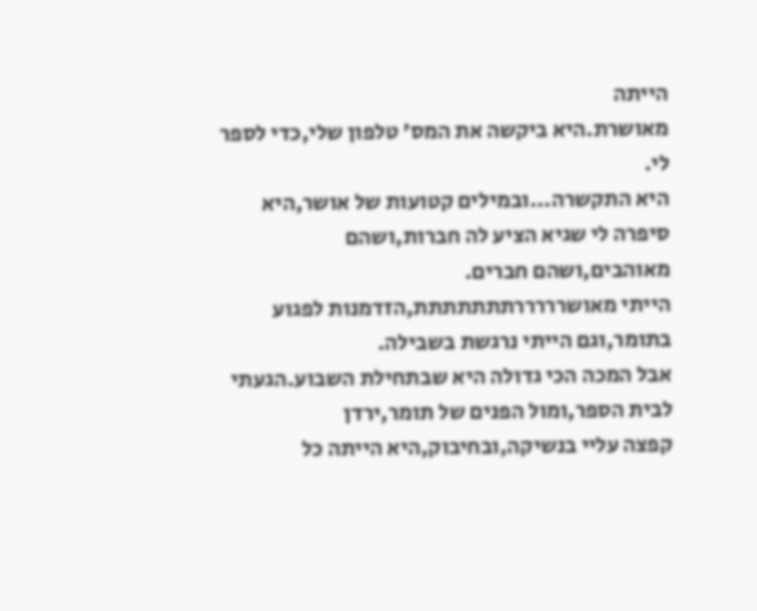הייתה
מאושרת.היא ביקשה את המס' טלפון שלי,כדי לספר לי.
היא התקשרה...ובמילים קטועות של אושר,היא סיפרה לי שגיא הציע לה חברות,ושהם
מאוהבים,ושהם חברים.
הייתי מאושרררררתתתתתתת,הזדמנות לפגוע בתומר,וגם הייתי נרגשת בשבילה.
אבל המכה הכי גדולה היא שבתחילת השבוע.הגעתי לבית הספר,ומול הפנים של תומר,ירדן
קפצה עליי בנשיקה,ובחיבוק,היא הייתה כל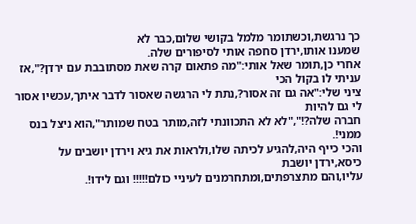כך נרגשת,וכשתומר מלמל בקושי שלום,כבר לא
שמענו אותו,ירדן סחפה אותי לסיפורים שלה.
אחרי כן,תומר שאל אותי:"מה פתאום קרה שאת מסתובבת עם ירדן?",אז עניתי לו בקול הכי
ציני שלי:"אה גם זה אסור?,נתת לי הרגשה שאסור לדבר איתך,עכשיו אסור לי גם להיות
חברה שלה?!","לא לא התכוונתי לזה,מותר בטח שמותר",הוא ניצל בנס ממני!.
והכי כייף היה,להגיע לכיתה שלו,ולראות את גיא וירדן יושבים על כיסא,ירדן יושבת
עליו,והם מתצרפתים,ומתחרמנים לעיניי כולם!!!!! וגם לידו!.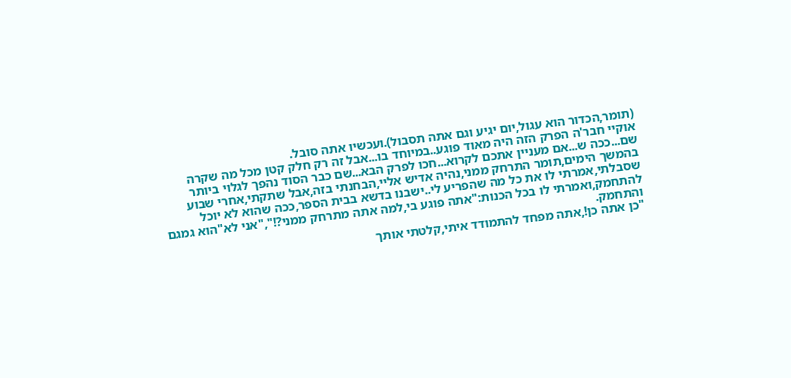(תומר,הכדור הוא עגול,יום יגיע וגם אתה תסבול).ועכשיו אתה סובל.
אוקיי חבר'ה הפרק הזה היה מאוד פוגע..במיוחד בו...אבל זה רק חלק קטן מכל מה שקרה
שם...ככה ש...אם מעניין אתכם לקרוא...חכו לפרק הבא...שם כבר הסוד נהפך לגלוי ביותר
בהמשך הימים,תומר התרחק ממני,נהיה אדיש אליי,הבחנתי בזה,אבל שתקתי,אחרי שבוע
שסבלתי,אמרתי לו את כל מה שהפריע לי..ישבנו בדשא בבית הספר,ככה שהוא לא יוכל
להתחמק,ואמרתי לו בכל הכנות:"אתה פוגע בי,למה אתה מתרחק ממני?!","אני לא"הוא גמגם
והתחמק.
"כן אתה כן!,אתה מפחד להתמודד איתי,קלטתי אותך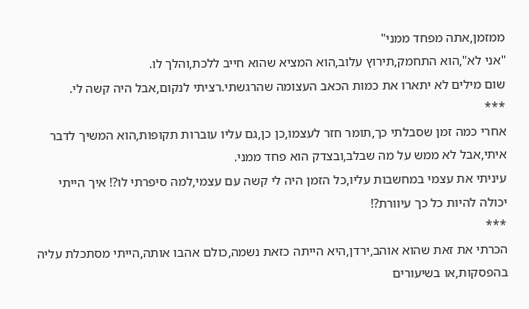ממזמן,אתה מפחד ממני"
"אני לא",הוא התחמק,תירוץ עלוב,הוא המציא שהוא חייב ללכת,והלך לו.
שום מילים לא יתארו את כמות הכאב העצומה שהרגשתי.רציתי לנקום,אבל היה קשה לי.
***
אחרי כמה זמן שסבלתי כך,תומר חזר לעצמו,כן כן,גם עליו עוברות תקופות,הוא המשיך לדבר
איתי,אבל לא ממש על מה שבלב,ובצדק הוא פחד ממני.
עיניתי את עצמי במחשבות עליו,כל הזמן היה לי קשה עם עצמי,למה סיפרתי לו?! איך הייתי
יכולה להיות כל כך עיוורת?!
***
הכרתי את זאת שהוא אוהב,ירדן,היא הייתה כזאת נשמה,כולם אהבו אותה,הייתי מסתכלת עליה
בהפסקות,או בשיעורים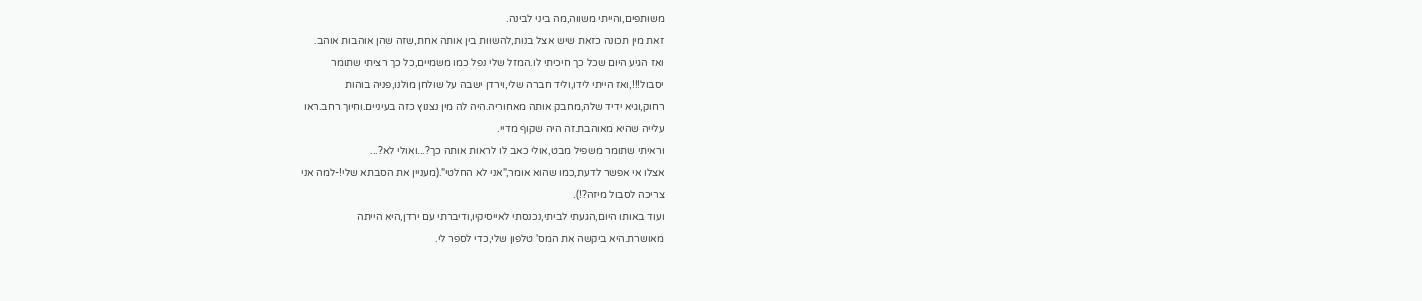משותפים,והייתי משווה,מה ביני לבינה.
זאת מין תכונה כזאת שיש אצל בנות,להשוות בין אותה אחת,שזה שהן אוהבות אוהב.
ואז הגיע היום שכל כך חיכיתי לו.המזל שלי נפל כמו משמיים,כל כך רציתי שתומר
יסבול!!!,ואז הייתי לידו,וליד חברה שלי,וירדן ישבה על שולחן מולנו,פניה בוהות
רחוק,וגיא ידיד שלה,מחבק אותה מאחוריה.היה לה מין נצנוץ כזה בעיניים.וחיוך רחב.ראו
עלייה שהיא מאוהבת.זה היה שקוף מדיי.
וראיתי שתומר משפיל מבט,אולי כאב לו לראות אותה כך?...ואולי לא?...
אצלו אי אפשר לדעת,כמו שהוא אומר,"אני לא החלטי".(מעניין את הסבתא שלי!-למה אני
צריכה לסבול מיזה?!).
ועוד באותו היום,הגעתי לביתי,נכנסתי לאייסיקיו,ודיברתי עם ירדן,היא הייתה
מאושרת.היא ביקשה את המס' טלפון שלי,כדי לספר לי.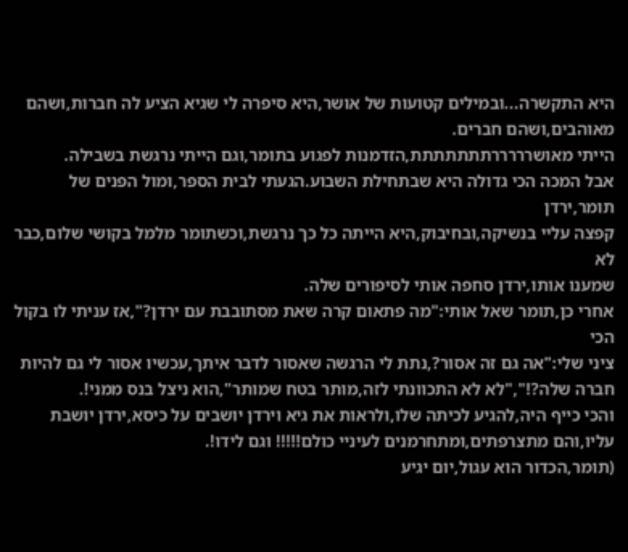היא התקשרה...ובמילים קטועות של אושר,היא סיפרה לי שגיא הציע לה חברות,ושהם
מאוהבים,ושהם חברים.
הייתי מאושרררררתתתתתתת,הזדמנות לפגוע בתומר,וגם הייתי נרגשת בשבילה.
אבל המכה הכי גדולה היא שבתחילת השבוע.הגעתי לבית הספר,ומול הפנים של תומר,ירדן
קפצה עליי בנשיקה,ובחיבוק,היא הייתה כל כך נרגשת,וכשתומר מלמל בקושי שלום,כבר לא
שמענו אותו,ירדן סחפה אותי לסיפורים שלה.
אחרי כן,תומר שאל אותי:"מה פתאום קרה שאת מסתובבת עם ירדן?",אז עניתי לו בקול הכי
ציני שלי:"אה גם זה אסור?,נתת לי הרגשה שאסור לדבר איתך,עכשיו אסור לי גם להיות
חברה שלה?!","לא לא התכוונתי לזה,מותר בטח שמותר",הוא ניצל בנס ממני!.
והכי כייף היה,להגיע לכיתה שלו,ולראות את גיא וירדן יושבים על כיסא,ירדן יושבת
עליו,והם מתצרפתים,ומתחרמנים לעיניי כולם!!!!! וגם לידו!.
(תומר,הכדור הוא עגול,יום יגיע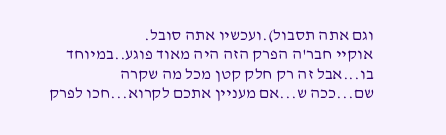וגם אתה תסבול).ועכשיו אתה סובל.
אוקיי חבר'ה הפרק הזה היה מאוד פוגע..במיוחד בו...אבל זה רק חלק קטן מכל מה שקרה
שם...ככה ש...אם מעניין אתכם לקרוא...חכו לפרק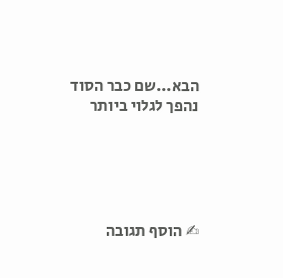הבא...שם כבר הסוד נהפך לגלוי ביותר





✍ הוסף תגובה